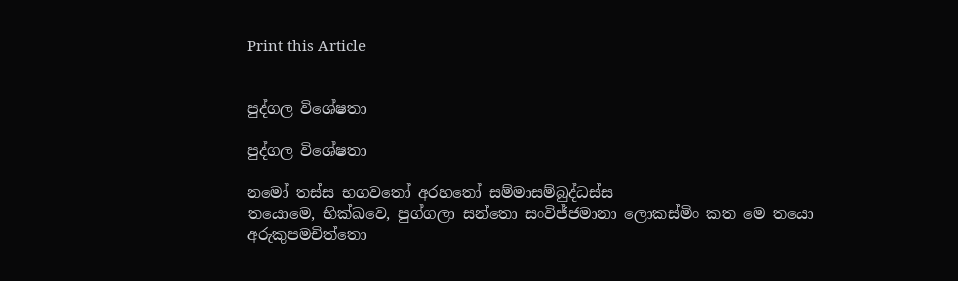Print this Article


පුද්ගල විශේෂතා

පුද්ගල විශේෂතා

නමෝ තස්ස භගවතෝ අරහතෝ සම්මාසම්බුද්ධස්ස
තයොමෙ, භික්ඛවෙ, පුග්ගලා සන්තො සංවිජ්ජමානා ලොකස්මිං කත මෙ තයො
අරුකුපමචිත්තො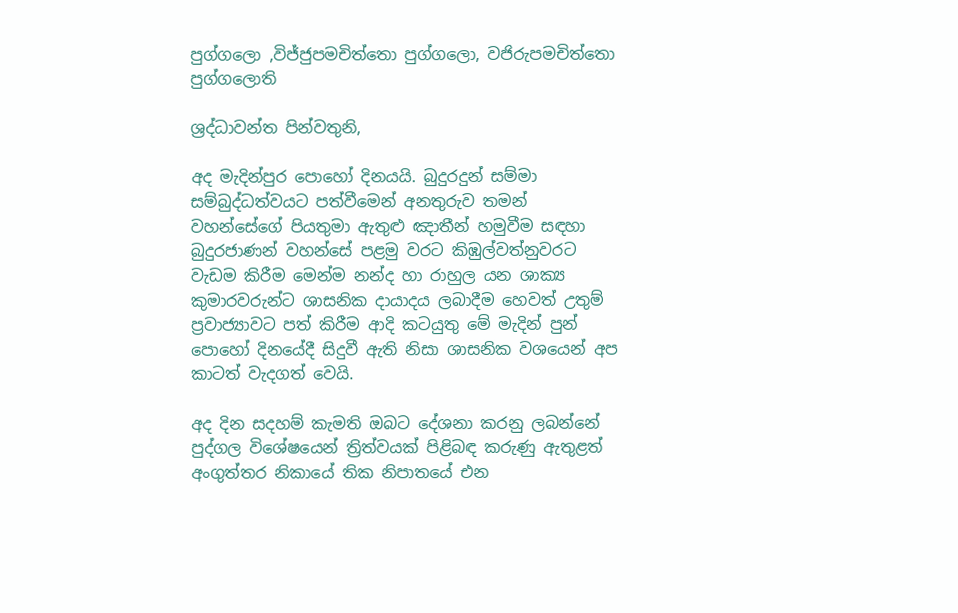පුග්ගලො ,විජ්ජුපමචිත්තො පුග්ගලො, වජිරුපමචිත්තො පුග්ගලොති

ශ්‍රද්ධාවන්ත පින්වතුනි,

අද මැදින්පුර පොහෝ දිනයයි. බුදුරදුන් සම්මා සම්බුද්ධත්වයට පත්වීමෙන් අනතුරුව තමන් වහන්සේගේ පියතුමා ඇතුළු ඤාතීන් හමුවීම සඳහා බුදුරජාණන් වහන්සේ පළමු වරට කිඹුල්වත්නුවරට වැඩම කිරීම මෙන්ම නන්ද හා රාහුල යන ශාක්‍ය කුමාරවරුන්ට ශාසනික දායාදය ලබාදීම හෙවත් උතුම් ප්‍රවාජ්‍යාවට පත් කිරීම ආදි කටයුතු මේ මැදින් පුන් පොහෝ දිනයේදී සිදුවී ඇති නිසා ශාසනික වශයෙන් අප කාටත් වැදගත් වෙයි.

අද දින සදහම් කැමති ඔබට දේශනා කරනු ලබන්නේ පුද්ගල විශේෂයෙන් ත්‍රිත්වයක් පිළිබඳ කරුණු ඇතුළත් අංගුත්තර නිකායේ තික නිපාතයේ එන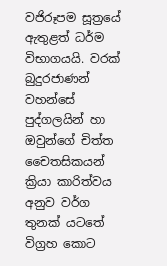වජිරූපම සූත්‍රයේ ඇතුළත් ධර්ම විභාගයයි. වරක් බුදුරජාණන් වහන්සේ පුද්ගලයින් හා ඔවුන්ගේ චිත්ත චෛතසිකයන් ක්‍රියා කාරිත්වය අනුව වර්ග තුනක් යටතේ විග්‍රහ කොට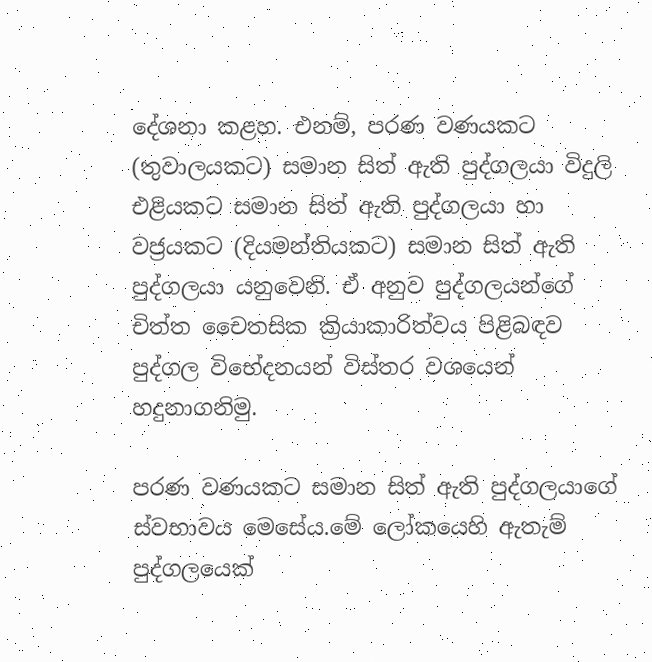දේශනා කළහ. එනම්, පරණ වණයකට (තුවාලයකට) සමාන සිත් ඇති පුද්ගලයා විදුලි එළියකට සමාන සිත් ඇති පුද්ගලයා හා වජ්‍රයකට (දියමන්තියකට) සමාන සිත් ඇති පුද්ගලයා යනුවෙනි. ඒ අනුව පුද්ගලයන්ගේ චිත්ත චෛතසික ක්‍රියාකාරිත්වය පිළිබඳව පුද්ගල විභේදනයන් විස්තර වශයෙන් හදුනාගනිමු.

පරණ වණයකට සමාන සිත් ඇති පුද්ගලයාගේ ස්වභාවය මෙසේය.මේ ලෝකයෙහි ඇතැම් පුද්ගලයෙක්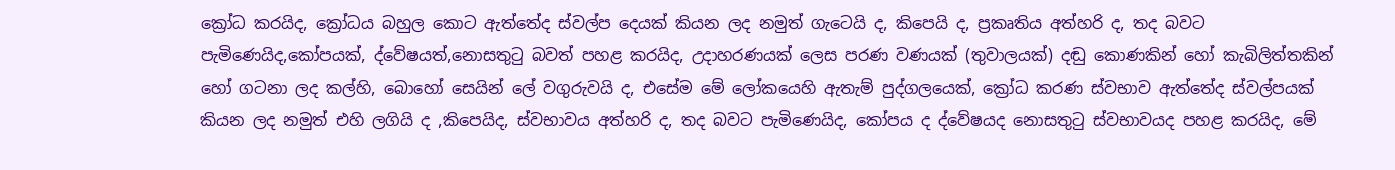ක්‍රෝධ කරයිද, ක්‍රෝධය බහුල කොට ඇත්තේද ස්වල්ප දෙයක් කියන ලද නමුත් ගැටෙයි ද, කිපෙයි ද, ප්‍රකෘතිය අත්හරි ද, තද බවට පැමිණෙයිද,කෝපයක්, ද්වේෂයත්,නොසතුටු බවත් පහළ කරයිද, උදාහරණයක් ලෙස පරණ වණයක් (තුවාලයක්) දඬු කොණකින් හෝ කැබිලිත්තකින් හෝ ගටනා ලද කල්හි, බොහෝ සෙයින් ලේ වගුරුවයි ද, එසේම මේ ලෝකයෙහි ඇතැම් පුද්ගලයෙක්, ක්‍රෝධ කරණ ස්වභාව ඇත්තේද ස්වල්පයක් කියන ලද නමුත් එහි ලගියි ද ,කිපෙයිද, ස්වභාවය අත්හරි ද, තද බවට පැමිණෙයිද, කෝපය ද ද්වේෂයද නොසතුටු ස්වභාවයද පහළ කරයිද, මේ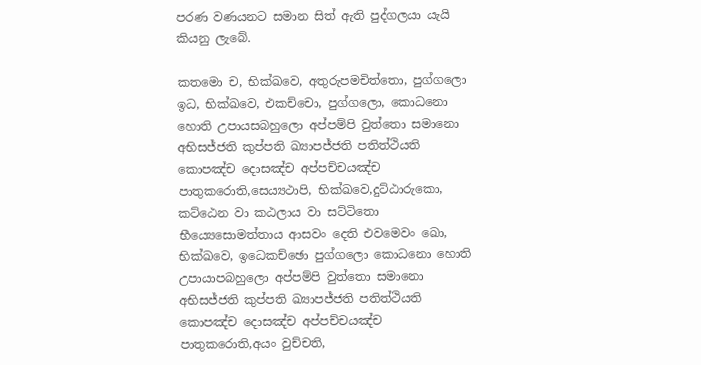පරණ වණයනට සමාන සිත් ඇති පුද්ගලයා යැයි කියනු ලැබේ.

කතමො ච, භික්ඛවෙ, අතුරුපමචිත්තො, පුග්ගලො ඉධ, භික්ඛවෙ, එකච්චො, පුග්ගලො, කොධනො හොති උපායසබහුලො අප්පම්පි වුත්තො සමානො අභිසජ්ජති කුප්පති ඛ්‍යාපජ්ජති පතිත්ථියති කොපඤ්ච දොසඤ්ච අප්පච්චයඤ්ච පාතුකරොති,සෙය්‍යථාපි, භික්ඛවෙ,දුට්ඨාරුකො, කට්ඨෙන වා කඨලාය වා සට්ටිතො භීය්‍යෙසොමත්තාය ආසවං දෙති එවමෙවං ඛො, භික්ඛවෙ, ඉධෙකච්ඡො පුග්ගලො කොධනො හොති උපායාපබහුලො අප්පම්පි වුත්තො සමානො අභිසජ්ජති කුප්පති ඛ්‍යාපජ්ජති පතිත්ථියති කොපඤ්ච දොසඤ්ච අප්පච්චයඤ්ච පාතුකරොති,අයං වුච්චති,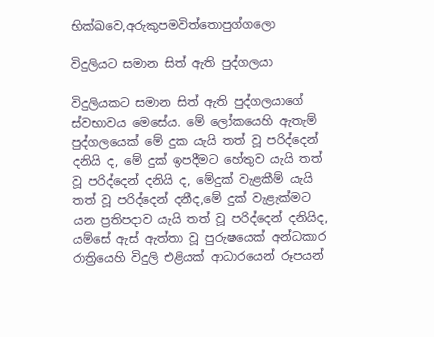භික්ඛවෙ,අරුකුපමවිත්තොපුග්ගලො

විදුලියට සමාන සිත් ඇති පුද්ගලයා

විදුලියකට සමාන සිත් ඇති පුද්ගලයාගේ ස්වභාවය මෙසේය. මේ ලෝකයෙහි ඇතැම් පුද්ගලයෙක් මේ දුක යැයි තත් වූ පරිද්දෙන් දනියි ද, මේ දුක් ඉපදීමට හේතුව යැයි තත් වූ පරිද්දෙන් දනියි ද, මේදුක් වැළකීම් යැයි තත් වූ පරිද්දෙන් දනීද,මේ දුක් වැළැක්මට යන ප්‍රතිපදාව යැයි තත් වූ පරිද්දෙන් දනියිද, යම්සේ ඇස් ඇත්තා වූ පුරුෂයෙක් අන්ධකාර රාත්‍රියෙහි විදුලි එළියක් ආධාරයෙන් රූපයන්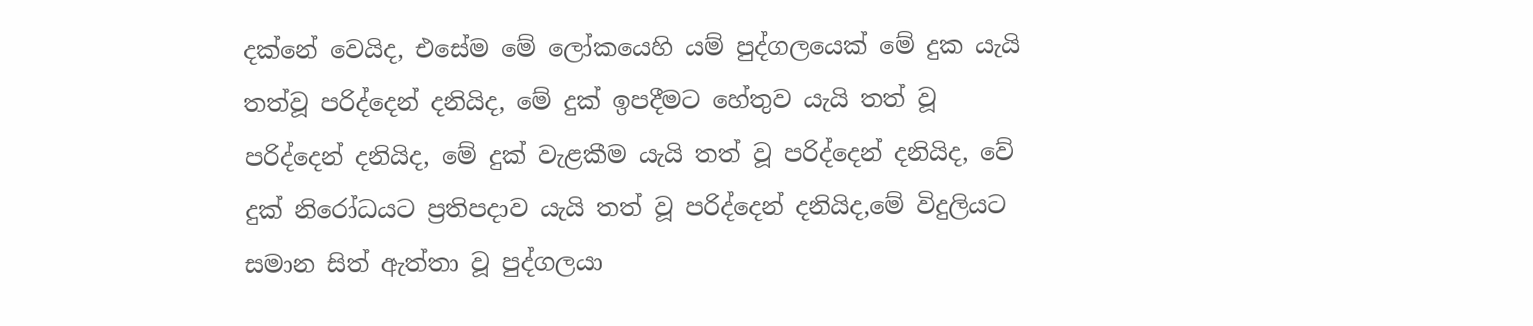දක්නේ වෙයිද, එසේම මේ ලෝකයෙහි යම් පුද්ගලයෙක් මේ දුක යැයි තත්වූ පරිද්දෙන් දනියිද, මේ දුක් ඉපදීමට හේතුව යැයි තත් වූ පරිද්දෙන් දනියිද, මේ දුක් වැළකීම යැයි තත් වූ පරිද්දෙන් දනියිද, වේ දුක් නිරෝධයට ප්‍රතිපදාව යැයි තත් වූ පරිද්දෙන් දනියිද,මේ විදුලියට සමාන සිත් ඇත්තා වූ පුද්ගලයා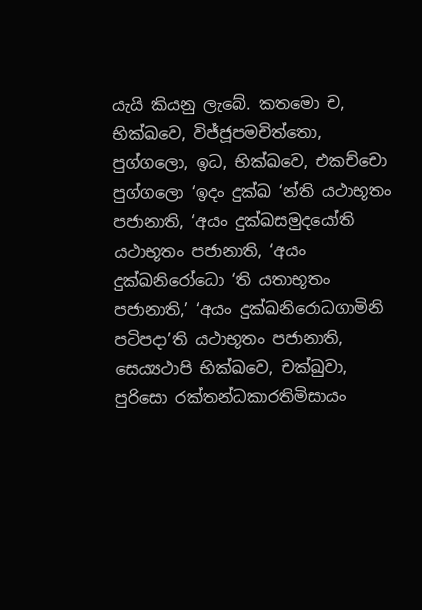යැයි කියනු ලැබේ. කතමො ච, භික්ඛවෙ, විජ්ජූපමචිත්තො, පුග්ගලො, ඉධ, භික්ඛවෙ, එකච්චො පුග්ගලො ‘ඉදං දුක්ඛ ‘න්ති යථාභූතං පජානාති, ‘අයං දුක්ඛසමුදයෝති යථාභූතං පජානාති, ‘අයං දුක්ඛනිරෝධො ‘ති යතාභූතං පජානාති,’ ‘අයං දුක්ඛනිරොධගාමිනි පටිපදා’ති යථාභූතං පජානාති, සෙය්‍යථාපි භික්ඛවෙ, චක්ඛුවා, පුරිසො රක්තන්ධකාරතිමිසායං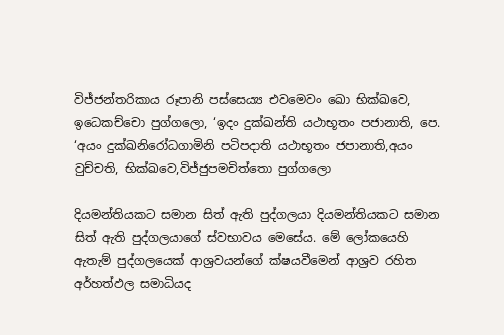විජ්ජන්තරිකාය රූපානි පස්සෙය්‍ය එවමෙවං ඛො භික්ඛවෙ, ඉධෙකච්චො පුග්ගලො, ‘ඉදං දුක්ඛන්ති යථාභූතං පජානාති, පෙ. ‘අයං දුක්ඛනිරෝධගාමිනි පටිපදාති යථාභූතං ජපානාති,අයං වුච්චති, භික්ඛවෙ,විජ්ජුපමචිත්තො පුග්ගලො

දියමන්තියකට සමාන සිත් ඇති පුද්ගලයා දියමන්තියකට සමාන සිත් ඇති පුද්ගලයාගේ ස්වභාවය මෙසේය. මේ ලෝකයෙහි ඇතැම් පුද්ගලයෙක් ආශ්‍රවයන්ගේ ක්ෂයවීමෙන් ආශ්‍රව රහිත අර්හත්ඵල සමාධියද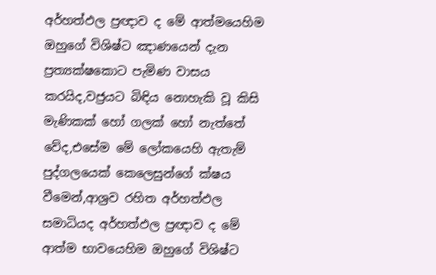අර්හත්ඵල ප්‍රඥාව ද මේ ආත්මයෙහිම ඔහුගේ විශිෂ්ට ඤාණයෙන් දැන ප්‍රත්‍යක්ෂකොට පැමිණ වාසය කරයිද,වජ්‍රයට බිඳිය නොහැකි වූ කිසි මැණිකක් හෝ ගලක් හෝ නැත්තේ වේද,එසේම මේ ලෝකයෙහි ඇතැම් පුද්ගලයෙක් කෙලෙසුන්ගේ ක්ෂය වීමෙන්,ආශ්‍රව රහිත අර්හත්ඵල සමාධියද අර්හත්ඵල ප්‍රඥාව ද මේ ආත්ම භාවයෙහිම ඔහුගේ විශිෂ්ට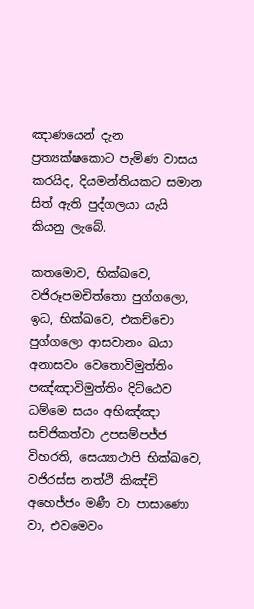ඤාණයෙන් දැන ප්‍රත්‍යක්ෂකොට පැමිණ වාසය කරයිද, දියමන්තියකට සමාන සිත් ඇති පුද්ගලයා යැයි කියනු ලැබේ.

කතමොව, භික්ඛවෙ, වජිරූපමචිත්තො පුග්ගලො, ඉධ, භික්ඛවෙ, එකච්චො පුග්ගලො ආසවානං ඛයා අනාසවං වෙතොවිමුත්තිං පඤ්ඤාවිමුත්තිං දිට්ඨෙව ධම්මෙ සයං අභිඤ්ඤා සච්ජිකත්වා උපසම්පජ්ජ විහරති, සෙය්‍යාථාපි භික්ඛවෙ, වජිරස්ස නත්ථි කිඤ්චි අහෙජ්ජං මණී වා පාසාණො වා, එවමෙවං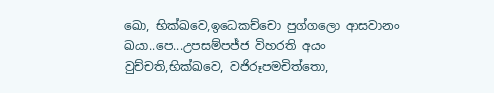ඛො, භික්ඛවෙ,ඉධෙකච්චො පුග්ගලො ආසවානං ඛයා..පෙ...උපසම්පජ්ජ විහරති අයං වුච්චති,භික්ඛවෙ, වජිරූපමචිත්තො,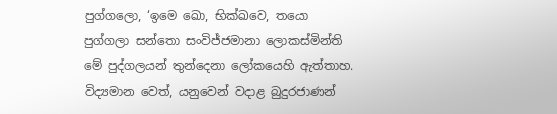පුග්ගලො, ‘ඉමෙ ඛො, භික්ඛවෙ, තයො පුග්ගලා සන්තො සංවිජ්ජමානා ලොකස්මින්ති මේ පුද්ගලයන් තුන්දෙනා ලෝකයෙහි ඇත්තාහ. විද්‍යමාන වෙත්, යනුවෙන් වදාළ බුදුරජාණන්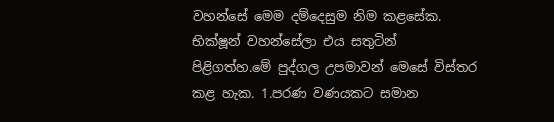වහන්සේ මෙම දම්දෙසුම නිම කළසේක. භික්ෂූන් වහන්සේලා එය සතුටින් පිළිගත්හ.මේ පුද්ගල උපමාවන් මෙසේ විස්තර කළ හැක. 1.පරණ වණයකට සමාන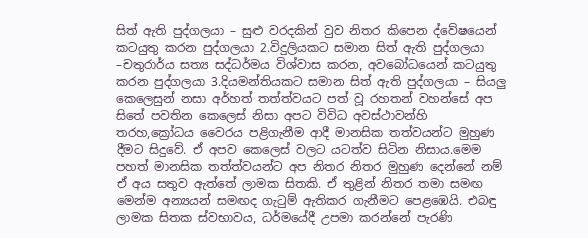සිත් ඇති පුද්ගලයා – සුළු වරදකින් වුව නිතර කිපෙන ද්වේෂයෙන් කටයුතු කරන පුද්ගලයා 2.විදුලියකට සමාන සිත් ඇති පුද්ගලයා –චතුරාර්ය සත්‍ය සද්ධර්මය විශ්වාස කරන, අවබෝධයෙන් කටයුතු කරන පුද්ගලයා 3.දියමන්තියකට සමාන සිත් ඇති පුද්ගලයා – සියලු කෙලෙසුන් නසා අර්හත් තත්ත්වයට පත් වූ රහතන් වහන්සේ අප සිතේ පවතින කෙලෙස් නිසා අපට විවිධ අවස්ථාවන්හි තරහ,ක්‍රෝධය වෛරය පළිගැනීම ආදී මානසික තත්වයන්ට මුහුණ දීමට සිදුවේ. ඒ අපව කෙලෙස් වලට යටත්ව සිටින නිසාය.මෙම පහත් මානසික තත්ත්වයන්ට අප නිතර නිතර මුහුණ දෙන්නේ නම් ඒ අය සතුව ඇත්තේ ලාමක සිතකි. ඒ තුළින් නිතර තමා සමඟ මෙන්ම අන්‍යයන් සමඟද ගැටුම් ඇතිකර ගැනීමට පෙළඹෙයි. එබඳු ලාමක සිතක ස්වභාවය, ධර්මයේදී උපමා කරන්නේ පැරණි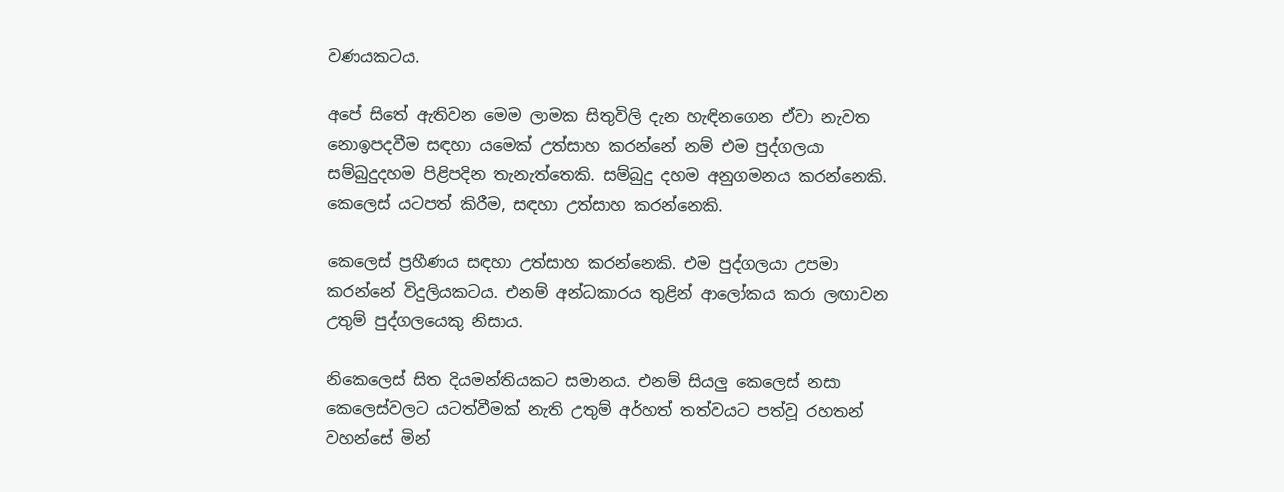වණයකටය.

අපේ සිතේ ඇතිවන මෙම ලාමක සිතුවිලි දැන හැඳිනගෙන ඒවා නැවත නොඉපදවීම සඳහා යමෙක් උත්සාහ කරන්නේ නම් එම පුද්ගලයා සම්බුදුදහම පිළිපදින තැනැත්තෙකි. සම්බුදු දහම අනුගමනය කරන්නෙකි. කෙලෙස් යටපත් කිරීම, සඳහා උත්සාහ කරන්නෙකි.

කෙලෙස් ප්‍රහීණය සඳහා උත්සාහ කරන්නෙකි. එම පුද්ගලයා උපමා කරන්නේ විදුලියකටය. එනම් අන්ධකාරය තුළින් ආලෝකය කරා ලඟාවන උතුම් පුද්ගලයෙකු නිසාය.

නිකෙලෙස් සිත දියමන්තියකට සමානය. එනම් සියලු කෙලෙස් නසා කෙලෙස්වලට යටත්වීමක් නැති උතුම් අර්හත් තත්වයට පත්වූ රහතන් වහන්සේ මින්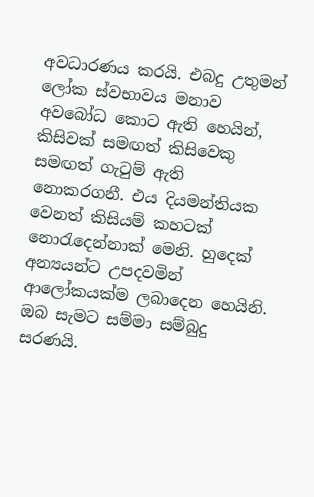අවධාරණය කරයි. එබදු උතුමන් ලෝක ස්වභාවය මනාව අවබෝධ කොට ඇති හෙයින්, කිසිවක් සමඟත් කිසිවෙකු සමඟත් ගැටුම් ඇති නොකරගනී. එය දියමන්තියක වෙනත් කිසියම් කහටක් නොරැදෙන්නාක් මෙනි. හුදෙක් අන්‍යයන්ට උපදවමින් ආලෝකයක්ම ලබාදෙන හෙයිනි. ඔබ සැමට සම්මා සම්බුදු සරණයි.